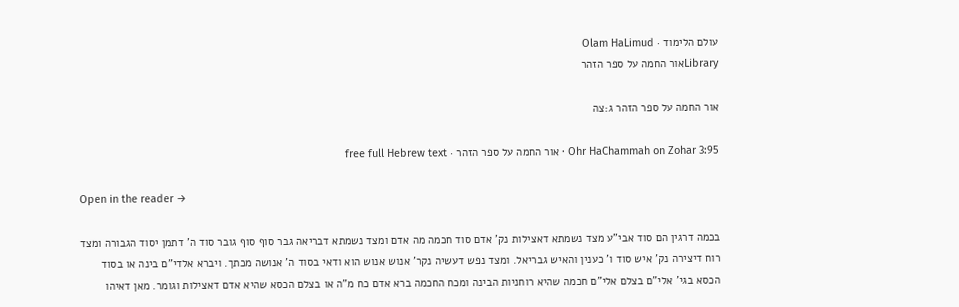עולם הלימוד · Olam HaLimud
Libraryאור החמה על ספר הזהר

אור החמה על ספר הזהר ג:צה

Ohr HaChammah on Zohar 3:95 · אור החמה על ספר הזהר · free full Hebrew text

Open in the reader →

בכמה דרגין הם סוד אבי"ע מצד נשמתא דאצילות נק' אדם סוד חכמה מה אדם ומצד נשמתא דבריאה גבר סוף סוף גובר סוד ה' דתמן יסוד הגבורה ומצד רוח דיצירה נק' איש סוד ו' כענין והאיש גבריאל. ומצד נפש דעשיה נקר' אנוש אנוש הוא ודאי בסוד ה' אנושה מכתך. ויברא אלדי"ם בינה או בסוד הכסא בגי' אלי"ם בצלם אלי"ם חכמה שהיא רוחניות הבינה ומכח החכמה ברא אדם כח מ"ה או בצלם הכסא שהיא אדם דאצילות וגומר. מאן דאיהו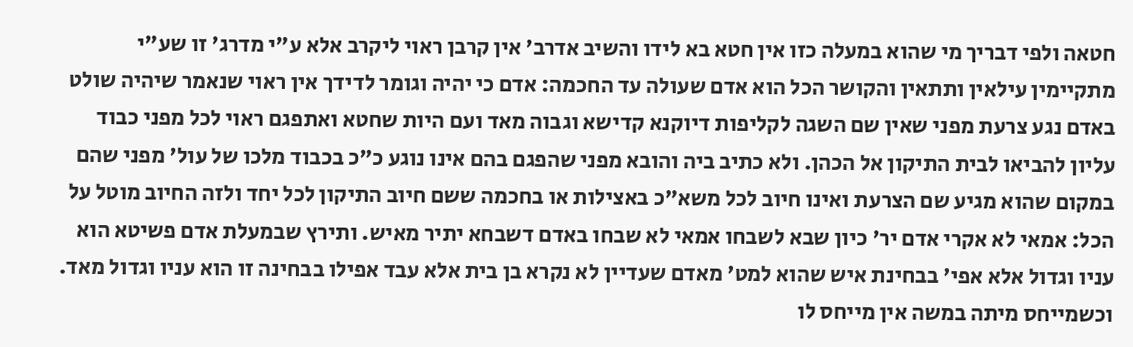חטאה ולפי דבריך מי שהוא במעלה כזו אין חטא בא לידו והשיב אדרב' אין קרבן ראוי ליקרב אלא ע"י מדרג' זו שע"י מתקיימין עילאין ותתאין והקושר הכל הוא אדם שעולה עד החכמה: אדם כי יהיה וגומר לדידך אין ראוי שנאמר שיהיה שולט באדם נגע צרעת מפני שאין שם השגה לקליפות דיוקנא קדישא וגבוה מאד ועם היות שחטא ואתפגם ראוי לכל מפני כבוד עליון להביאו לבית התיקון אל הכהן. ולא כתיב ביה והובא מפני שהפגם בהם אינו נוגע כ"כ בכבוד מלכו של עול' מפני שהם במקום שהוא מגיע שם הצרעת ואינו חיוב לכל משא"כ באצילות או בחכמה ששם חיוב התיקון לכל יחד ולזה החיוב מוטל על הכל: אמאי לא אקרי אדם יר' כיון שבא לשבחו אמאי לא שבחו באדם דשבחא יתיר מאיש. ותירץ שבמעלת אדם פשיטא הוא עניו וגדול אלא אפי' בבחינת איש שהוא למט' מאדם שעדיין לא נקרא בן בית אלא עבד אפילו בבחינה זו הוא עניו וגדול מאד. וכשמייחס מיתה במשה אין מייחס לו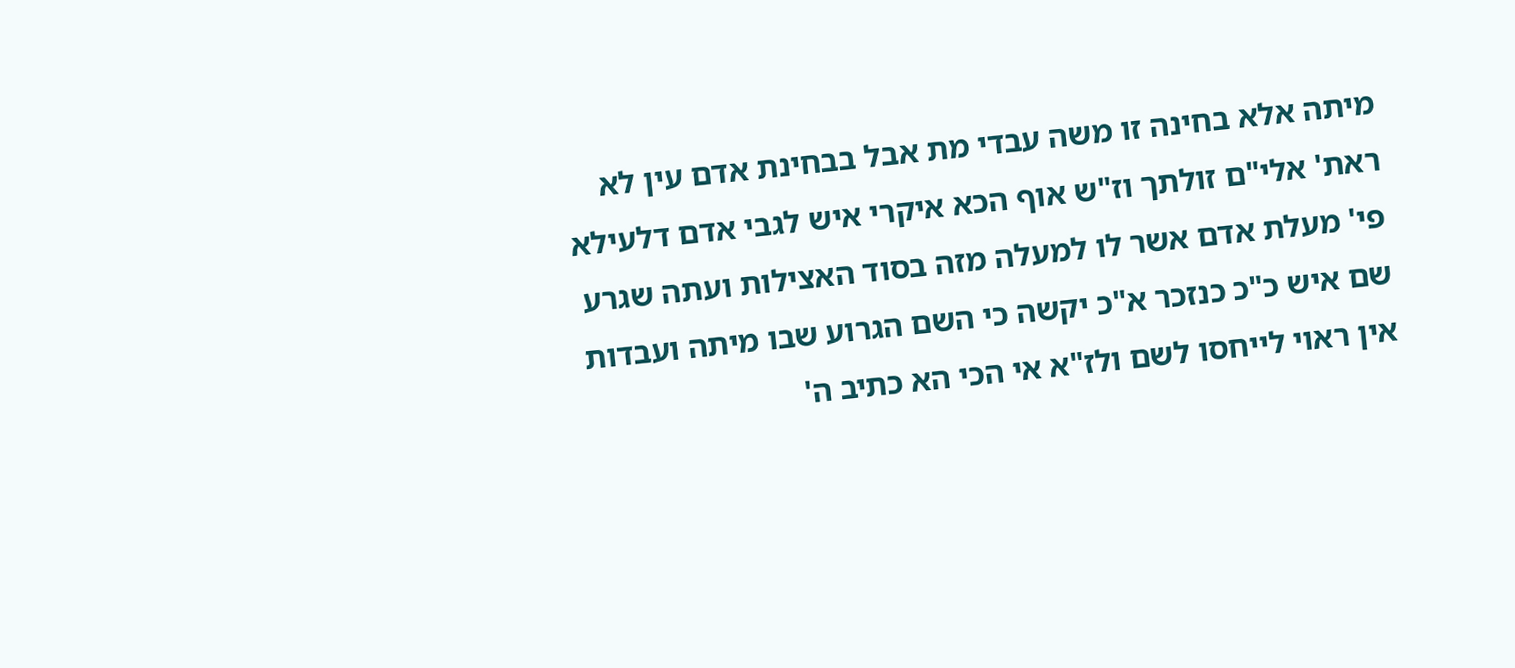מיתה אלא בחינה זו משה עבדי מת אבל בבחינת אדם עין לא ראת' אלי"ם זולתך וז"ש אוף הכא איקרי איש לגבי אדם דלעילא פי' מעלת אדם אשר לו למעלה מזה בסוד האצילות ועתה שגרע שם איש כ"כ כנזכר א"כ יקשה כי השם הגרוע שבו מיתה ועבדות אין ראוי לייחסו לשם ולז"א אי הכי הא כתיב ה'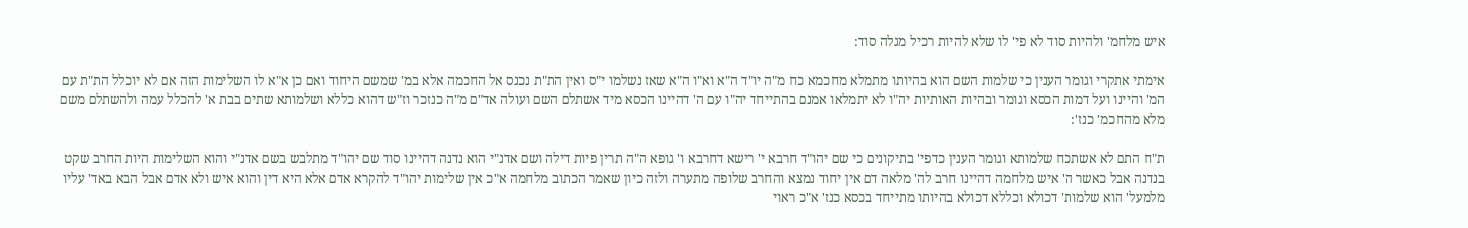איש מלחמ' ולהיות סוד לא פי' לו שלא להיות רכיל מגלה סוד:

אימתי אתקרי וגומר הענין כי שלמות השם הוא בהיותו מתמלא מחכמא כח מ"ה יו"ד ה"א וא"ו ה"א שאז נשלמו י"ס ואין הת"ת נכנס אל החכמה אלא במ' שמשם היחוד ואם כן א"א לו השלימות הזה אם לא יוכלל הת"ת עם המ' והיינו ועל דמות הכסא וגומר ובהיות האותיות יה"ו לא יתמלאו אמנם בהתייחד יה"ו עם ה' דהיינו הכסא מיד אשתלם השם ועולה אד"ם מ"ה כנזכר וז"ש דהוא כללא ושלמותא שתים בבת א' להכלל עמה ולהשתלם משם מלא מהחכמ' כנז':

ת"ח התם לא אשתכח שלמותא וגומר הענין כדפי' בתיקונים כי שם יהו"ד חרבא י' רישא דחרבא ו' גופא ה"ה תרין פיות דילה ושם אדנ"י הוא נדנה דהיינו סוד שם יהו"ד מתלבש בשם אדנ"י והוא השלימות היות החרב שקט בנדנה אבל כאשר ה' איש מלחמה דהיינו חרב לה' מלאה דם אין יחוד נמצא והחרב שלופה מתערה ולזה כיון שאמר הכתוב מלחמה א"כ אין שלימות יהו"ד להקרא אדם אלא היא דין והוא איש ולא אדם אבל הבא באד' עליו מלמעל' הוא שלמות' דכולא וכללא דכולא בהיותו מתייחד בכסא כנז' א"כ ראוי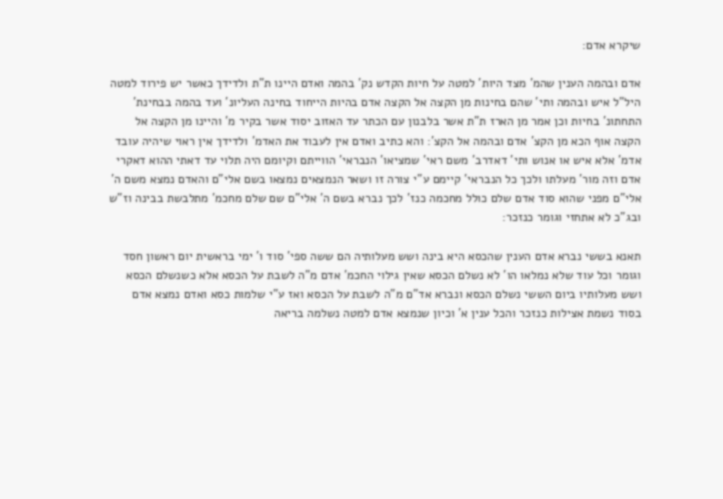שיקרא אדם:

אדם ובהמה הענין שהמ' מצד היות' למטה על חיות הקדש נק' בהמה ואדם היינו ת"ת ולדידך כאשר יש פירוד למטה היל"ל איש ובהמה ותי' שהם בחינות מן הקצה אל הקצה אדם בהיות הייחוד בחינה העליונ' ועד בהמה בבחינת' התחתונ' בחיות וכן אמר מן הארז ת"ת אשר בלבנון עם הכתר עד האזוב יסוד אשר בקיר מ' והיינו מן הקצה אל הקצה אוף הכא מן הקצ' אדם ובהמה אל הקצ': והא כתיב ואדם אין לעבוד את האדמ' ולדידך אין ראוי שיהיה עובד אדמ' אלא איש או אנוש ותי' דאדרב' משם ראי' שמציאו' הנבראי' הווייתם וקיומם היה תלוי עד דאתי ההוא דאקרי אדם וזה מור' מעלתו ולכך כל הנבראי' קיימם ע"י צורה זו ושאר הנמצאים נמצאו בשם אלי"ם והאדם נמצא משם ה' אלי"ם מפני שהוא סוד אדם שלם כולל מחכמה כנז' לכך נברא בשם ה' אלי"ם שם שלם מחכמ' מתלבשת בבינה וז"ש ובג"כ לא אתחזי וגומר כנזכר:

תאנא בששי נברא אדם הענין שהכסא היא בינה ושש מעלותיה הם ששה ספי' סוד ו' ימי בראשית יום ראשון חסד וגומר וכל עוד שלא נמלאו הו' לא נשלם הכסא שאין גילוי החכמ' אדם מ"ה לשבת על הכסא אלא כשנשלם הכסא ושש מעלותיו ביום הששי נשלם הכסא ונברא אד"ם מ"ה לשבת על הכסא ואז ע"י שלמות כסא ואדם נמצא אדם בסוד נשמת אצילות כנזכר והכל ענין א' וכיון שנמצא אדם למטה נשלמה בריאה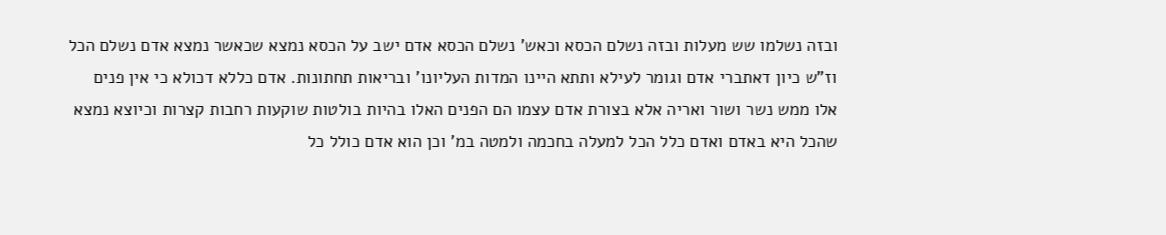ובזה נשלמו שש מעלות ובזה נשלם הכסא וכאש' נשלם הכסא אדם ישב על הכסא נמצא שכאשר נמצא אדם נשלם הכל וז"ש כיון דאתברי אדם וגומר לעילא ותתא היינו המדות העליונו' ובריאות תחתונות. אדם כללא דכולא כי אין פנים אלו ממש נשר ושור ואריה אלא בצורת אדם עצמו הם הפנים האלו בהיות בולטות שוקעות רחבות קצרות וכיוצא נמצא שהכל היא באדם ואדם כלל הכל למעלה בחכמה ולמטה במ' וכן הוא אדם כולל כל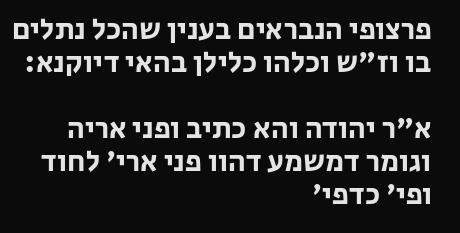פרצופי הנבראים בענין שהכל נתלים בו וז"ש וכלהו כלילן בהאי דיוקנא:

א"ר יהודה והא כתיב ופני אריה וגומר דמשמע דהוו פני ארי' לחוד ופי' כדפי'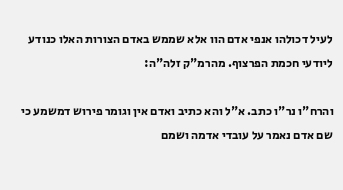לעיל דכולהו אנפי אדם הוו אלא שממש באדם הצורות האלו כנודע ליודעי חכמת הפרצוף. מהרמ"ק זלה"ה:

והרח"ו נר"ו כתב. א"ל והא כתיב ואדם אין וגומר פירוש דמשמע כי שם אדם נאמר על עובדי אדמה ושמם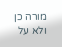מורה כן ולא על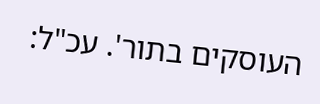העוסקים בתור'. עכ"ל: